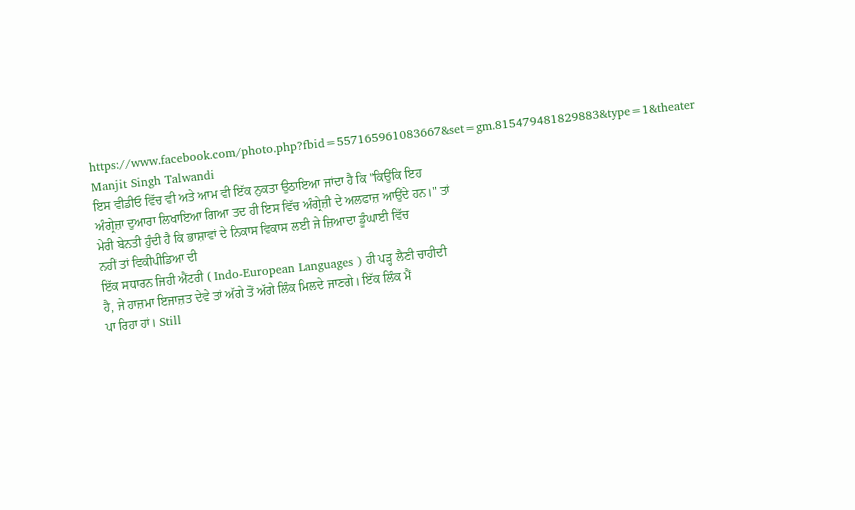https://www.facebook.com/photo.php?fbid=557165961083667&set=gm.815479481829883&type=1&theater
Manjit Singh Talwandi
ਇਸ ਵੀਡੀਓ ਵਿੱਚ ਵੀ ਅਤੇ ਆਮ ਵੀ ਇੱਕ ਨੁਕਤਾ ਉਠਾਇਆ ਜਾਂਦਾ ਹੈ ਕਿ "ਕਿਉਂਕਿ ਇਹ
ਅੰਗ੍ਰੇਜ਼ਾ ਦੁਆਰਾ ਲਿਖਾਇਆ ਗਿਆ ਤਦ ਹੀ ਇਸ ਵਿੱਚ ਅੰਗ੍ਰੇਜ਼ੀ ਦੇ ਅਲਫਾਜ਼ ਆਉਂਦੇ ਹਨ।" ਤਾਂ
ਮੇਰੀ ਬੇਨਤੀ ਹੁੰਦੀ ਹੈ ਕਿ ਭਾਸ਼ਾਵਾਂ ਦੇ ਨਿਕਾਸ ਵਿਕਾਸ ਲਈ ਜੇ ਜ਼ਿਆਦਾ ਡੂੰਘਾਈ ਵਿੱਚ
ਨਹੀਂ ਤਾਂ ਵਿਕੀਪੀਡਿਆ ਦੀ
ਇੱਕ ਸਧਾਰਨ ਜਿਹੀ ਐਂਟਰੀ ( Indo-European Languages ) ਹੀ ਪੜ੍ਹ ਲੈਣੀ ਚਾਹੀਦੀ
ਹੈ, ਜੇ ਹਾਜ਼ਮਾ ਇਜਾਜ਼ਤ ਦੇਵੇ ਤਾਂ ਅੱਗੇ ਤੋਂ ਅੱਗੇ ਲਿੰਕ ਮਿਲਦੇ ਜਾਣਗੇ। ਇੱਕ ਲਿੰਕ ਮੈਂ
ਪਾ ਰਿਹਾ ਹਾਂ। Still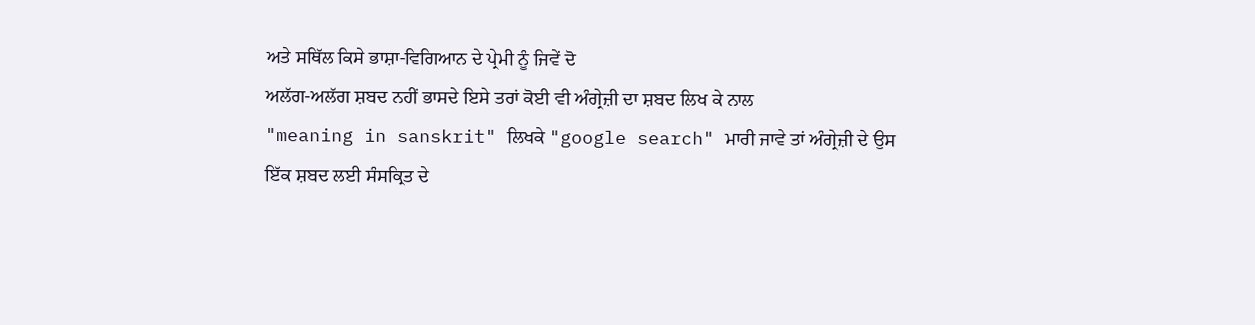ਅਤੇ ਸਥਿੱਲ ਕਿਸੇ ਭਾਸ਼ਾ-ਵਿਗਿਆਨ ਦੇ ਪ੍ਰੇਮੀ ਨੂੰ ਜਿਵੇਂ ਦੋ
ਅਲੱਗ-ਅਲੱਗ ਸ਼ਬਦ ਨਹੀਂ ਭਾਸਦੇ ਇਸੇ ਤਰਾਂ ਕੋਈ ਵੀ ਅੰਗ੍ਰੇਜ਼ੀ ਦਾ ਸ਼ਬਦ ਲਿਖ ਕੇ ਨਾਲ
"meaning in sanskrit" ਲਿਖਕੇ "google search" ਮਾਰੀ ਜਾਵੇ ਤਾਂ ਅੰਗ੍ਰੇਜ਼ੀ ਦੇ ਉਸ
ਇੱਕ ਸ਼ਬਦ ਲਈ ਸੰਸਕ੍ਰਿਤ ਦੇ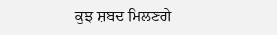ਕੁਝ ਸ਼ਬਦ ਮਿਲਣਗੇ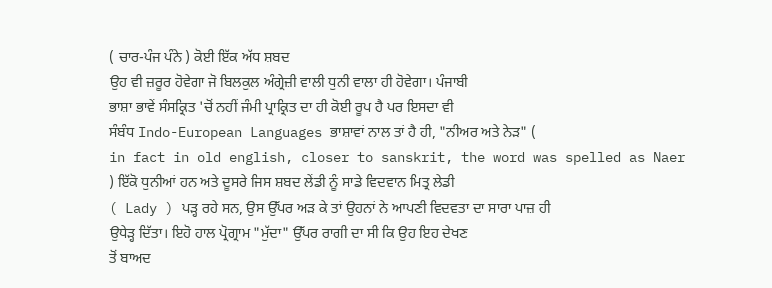( ਚਾਰ-ਪੰਜ ਪੰਨੇ ) ਕੋਈ ਇੱਕ ਅੱਧ ਸ਼ਬਦ
ਉਹ ਵੀ ਜ਼ਰੂਰ ਹੋਵੇਗਾ ਜੋ ਬਿਲਕੁਲ ਅੰਗ੍ਰੇਜ਼ੀ ਵਾਲੀ ਧੁਨੀ ਵਾਲਾ ਹੀ ਹੋਵੇਗਾ। ਪੰਜਾਬੀ
ਭਾਸ਼ਾ ਭਾਵੇਂ ਸੰਸਕ੍ਰਿਤ 'ਚੋਂ ਨਹੀਂ ਜੰਮੀ ਪ੍ਰਾਕ੍ਰਿਤ ਦਾ ਹੀ ਕੋਈ ਰੂਪ ਹੈ ਪਰ ਇਸਦਾ ਵੀ
ਸੰਬੰਧ Indo-European Languages ਭਾਸ਼ਾਵਾਂ ਨਾਲ ਤਾਂ ਹੈ ਹੀ, "ਨੀਅਰ ਅਤੇ ਨੇੜ" (
in fact in old english, closer to sanskrit, the word was spelled as Naer
) ਇੱਕੋ ਧੁਨੀਆਂ ਹਨ ਅਤੇ ਦੂਸਰੇ ਜਿਸ ਸ਼ਬਦ ਲੇਂਡੀ ਨੂੰ ਸਾਡੇ ਵਿਦਵਾਨ ਮਿਤ੍ਰ ਲੇਡੀ
( Lady ) ਪੜ੍ਹ ਰਹੇ ਸਨ, ਉਸ ਉੱਪਰ ਅੜ ਕੇ ਤਾਂ ਉਹਨਾਂ ਨੇ ਆਪਣੀ ਵਿਦਵਤਾ ਦਾ ਸਾਰਾ ਪਾਜ਼ ਹੀ
ਉਧੇੜ੍ਹ ਦਿੱਤਾ। ਇਹੋ ਹਾਲ ਪ੍ਰੋਗ੍ਰਾਮ "ਮੁੱਦਾ" ਉੱਪਰ ਰਾਗੀ ਦਾ ਸੀ ਕਿ ਉਹ ਇਹ ਦੇਖਣ
ਤੋਂ ਬਾਅਦ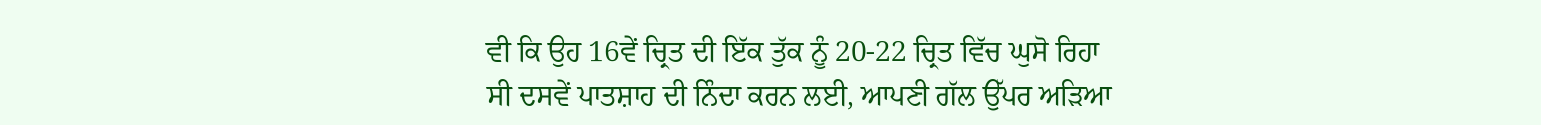ਵੀ ਕਿ ਉਹ 16ਵੇਂ ਚ੍ਰਿਤ ਦੀ ਇੱਕ ਤੁੱਕ ਨੂੰ 20-22 ਚ੍ਰਿਤ ਵਿੱਚ ਘੁਸੋ ਰਿਹਾ
ਸੀ ਦਸਵੇਂ ਪਾਤਸ਼ਾਹ ਦੀ ਨਿੰਦਾ ਕਰਨ ਲਈ, ਆਪਣੀ ਗੱਲ ਉੱਪਰ ਅੜਿਆ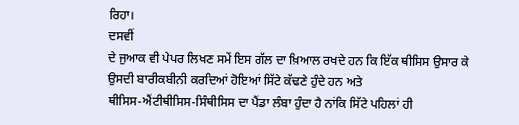ਰਿਹਾ।
ਦਸਵੀਂ
ਦੇ ਜੁਆਕ ਵੀ ਪੇਪਰ ਲਿਖਣ ਸਮੇਂ ਇਸ ਗੱਲ ਦਾ ਖ਼ਿਆਲ ਰਖਦੇ ਹਨ ਕਿ ਇੱਕ ਥੀਸਿਸ ਉਸਾਰ ਕੇ
ਉਸਦੀ ਬਾਰੀਕਬੀਨੀ ਕਰਦਿਆਂ ਹੋਇਆਂ ਸਿੱਟੇ ਕੱਢਣੇ ਹੁੰਦੇ ਹਨ ਅਤੇ
ਥੀਸਿਸ-ਐਂਟੀਥੀਸਿਸ-ਸਿੰਥੀਸਿਸ ਦਾ ਪੈਂਡਾ ਲੰਬਾ ਹੁੰਦਾ ਹੈ ਨਾਂਕਿ ਸਿੱਟੇ ਪਹਿਲਾਂ ਹੀ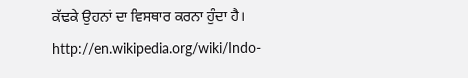ਕੱਢਕੇ ਉਹਨਾਂ ਦਾ ਵਿਸਥਾਰ ਕਰਨਾ ਹੁੰਦਾ ਹੈ।
http://en.wikipedia.org/wiki/Indo-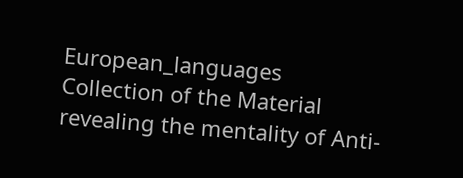European_languages
Collection of the Material revealing the mentality of Anti-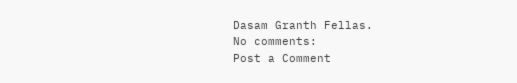Dasam Granth Fellas.
No comments:
Post a Comment